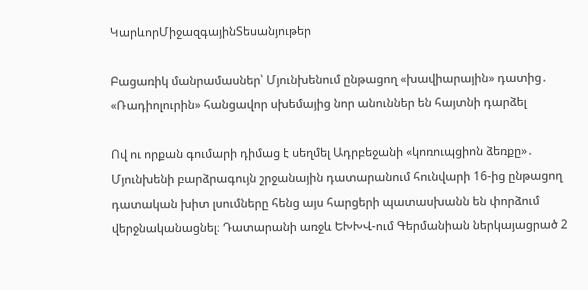ԿարևորՄիջազգայինՏեսանյութեր

Բացառիկ մանրամասներ՝ Մյունխենում ընթացող «խավիարային» դատից․ «Ռադիոլուրին» հանցավոր սխեմայից նոր անուններ են հայտնի դարձել

Ով ու որքան գումարի դիմաց է սեղմել Ադրբեջանի «կոռուպցիոն ձեռքը»․ Մյունխենի բարձրագույն շրջանային դատարանում հունվարի 16-ից ընթացող դատական խիտ լսումները հենց այս հարցերի պատասխանն են փորձում վերջնականացնել։ Դատարանի առջև ԵԽԽՎ-ում Գերմանիան ներկայացրած 2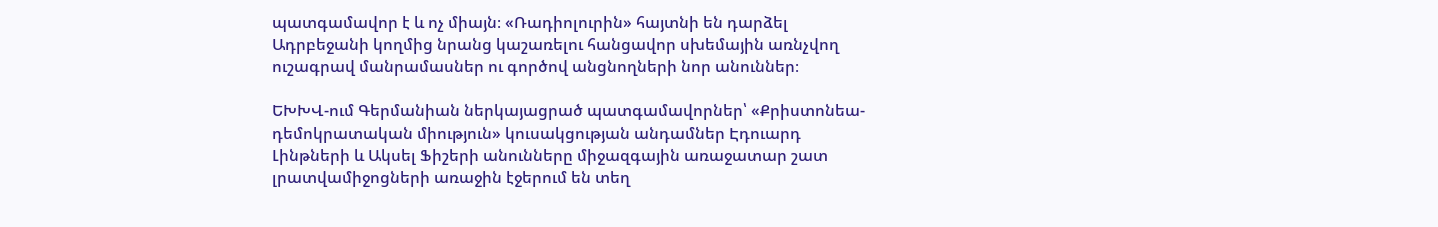պատգամավոր է և ոչ միայն։ «Ռադիոլուրին» հայտնի են դարձել Ադրբեջանի կողմից նրանց կաշառելու հանցավոր սխեմային առնչվող ուշագրավ մանրամասներ ու գործով անցնողների նոր անուններ։

ԵԽԽՎ-ում Գերմանիան ներկայացրած պատգամավորներ՝ «Քրիստոնեա-դեմոկրատական միություն» կուսակցության անդամներ Էդուարդ Լինթների և Ակսել Ֆիշերի անունները միջազգային առաջատար շատ լրատվամիջոցների առաջին էջերում են տեղ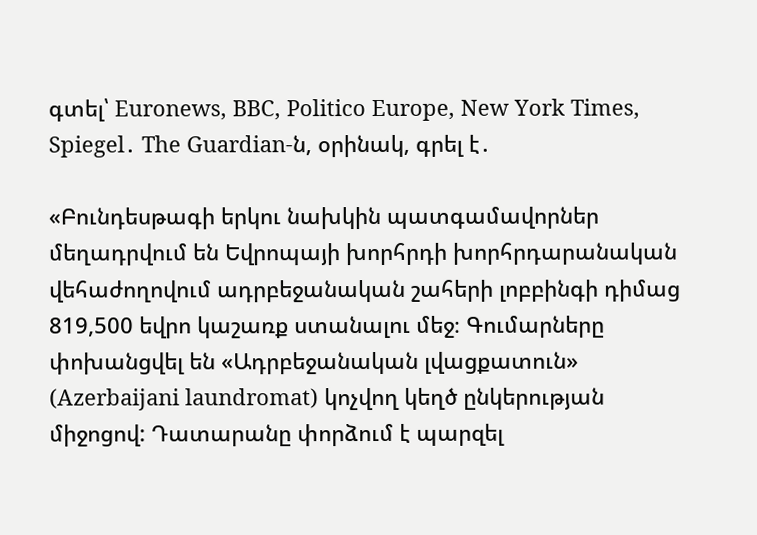գտել՝ Euronews, BBC, Politico Europe, New York Times, Spiegel․ The Guardian-ն, օրինակ, գրել է․

«Բունդեսթագի երկու նախկին պատգամավորներ մեղադրվում են Եվրոպայի խորհրդի խորհրդարանական վեհաժողովում ադրբեջանական շահերի լոբբինգի դիմաց 819,500 եվրո կաշառք ստանալու մեջ։ Գումարները փոխանցվել են «Ադրբեջանական լվացքատուն» (Azerbaijani laundromat) կոչվող կեղծ ընկերության միջոցով: Դատարանը փորձում է պարզել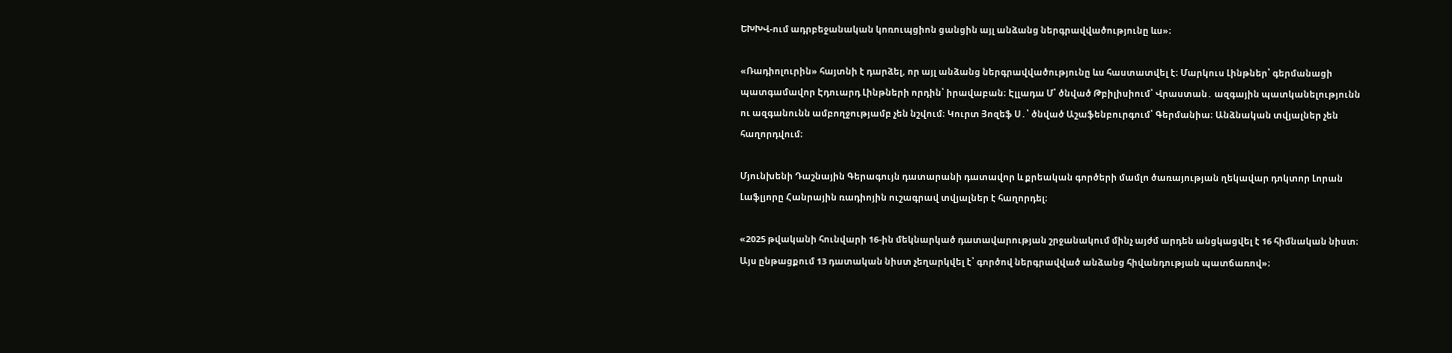ԵԽԽՎ-ում ադրբեջանական կոռուպցիոն ցանցին այլ անձանց ներգրավվածությունը ևս»։

«Ռադիոլուրին» հայտնի է դարձել, որ այլ անձանց ներգրավվածությունը ևս հաստատվել է։ Մարկուս Լինթներ՝ գերմանացի պատգամավոր Էդուարդ Լինթների որդին՝ իրավաբան։ Էլլադա Մ՝ ծնված Թբիլիսիում՝ Վրաստան․ ազգային պատկանելությունն ու ազգանունն ամբողջությամբ չեն նշվում։ Կուրտ Յոզեֆ Ս․՝ ծնված Աշաֆենբուրգում՝ Գերմանիա։ Անձնական տվյալներ չեն հաղորդվում։

Մյունխենի Դաշնային Գերագույն դատարանի դատավոր և քրեական գործերի մամլո ծառայության ղեկավար դոկտոր Լորան Լաֆլյորը Հանրային ռադիոյին ուշագրավ տվյալներ է հաղորդել։

«2025 թվականի հունվարի 16-ին մեկնարկած դատավարության շրջանակում մինչ այժմ արդեն անցկացվել է 16 հիմնական նիստ։ Այս ընթացքում 13 դատական նիստ չեղարկվել է՝ գործով ներգրավված անձանց հիվանդության պատճառով»։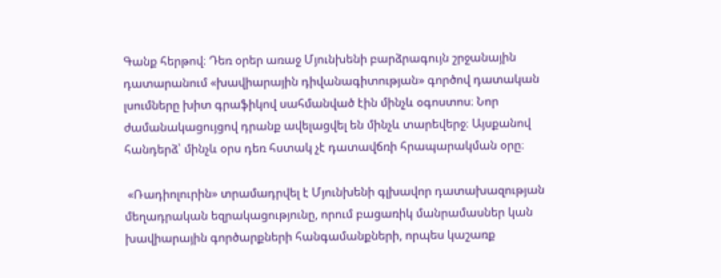Գանք հերթով։ Դեռ օրեր առաջ Մյունխենի բարձրագույն շրջանային դատարանում «խավիարային դիվանագիտության» գործով դատական լսումները խիտ գրաֆիկով սահմանված էին մինչև օգոստոս։ Նոր ժամանակացույցով դրանք ավելացվել են մինչև տարեվերջ։ Այսքանով հանդերձ՝ մինչև օրս դեռ հստակ չէ դատավճռի հրապարակման օրը։

 «Ռադիոլուրին» տրամադրվել է Մյունխենի գլխավոր դատախազության մեղադրական եզրակացությունը, որում բացառիկ մանրամասներ կան խավիարային գործարքների հանգամանքների, որպես կաշառք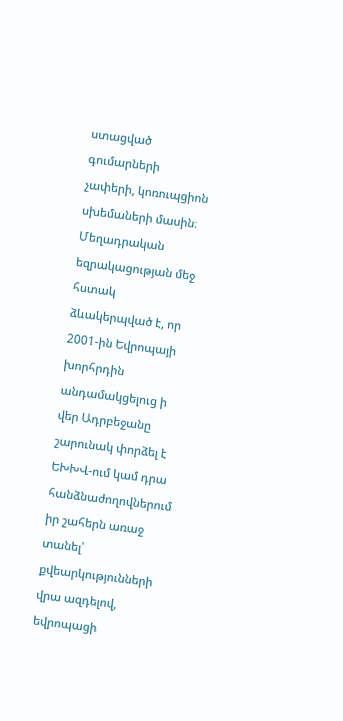ստացված գումարների չափերի, կոռուպցիոն սխեմաների մասին։ Մեղադրական եզրակացության մեջ հստակ ձևակերպված է, որ 2001-ին Եվրոպայի խորհրդին անդամակցելուց ի վեր Ադրբեջանը շարունակ փորձել է ԵԽԽՎ-ում կամ դրա հանձնաժողովներում իր շահերն առաջ տանել՝ քվեարկությունների վրա ազդելով, եվրոպացի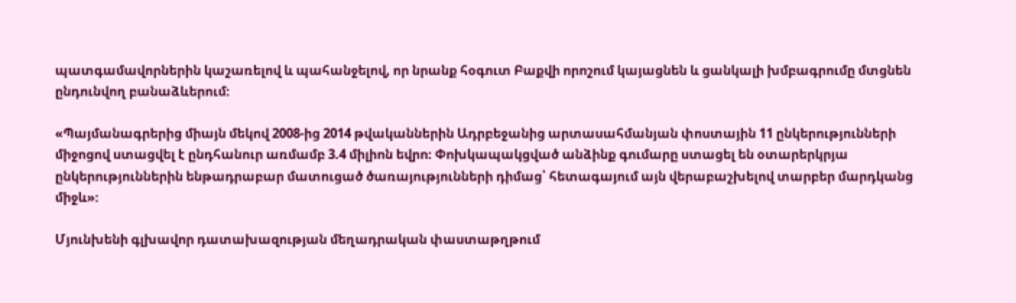պատգամավորներին կաշառելով և պահանջելով, որ նրանք հօգուտ Բաքվի որոշում կայացնեն և ցանկալի խմբագրումը մտցնեն ընդունվող բանաձևերում։

«Պայմանագրերից միայն մեկով 2008-ից 2014 թվականներին Ադրբեջանից արտասահմանյան փոստային 11 ընկերությունների միջոցով ստացվել է ընդհանուր առմամբ 3.4 միլիոն եվրո։ Փոխկապակցված անձինք գումարը ստացել են օտարերկրյա ընկերություններին ենթադրաբար մատուցած ծառայությունների դիմաց՝ հետագայում այն վերաբաշխելով տարբեր մարդկանց միջև»։

Մյունխենի գլխավոր դատախազության մեղադրական փաստաթղթում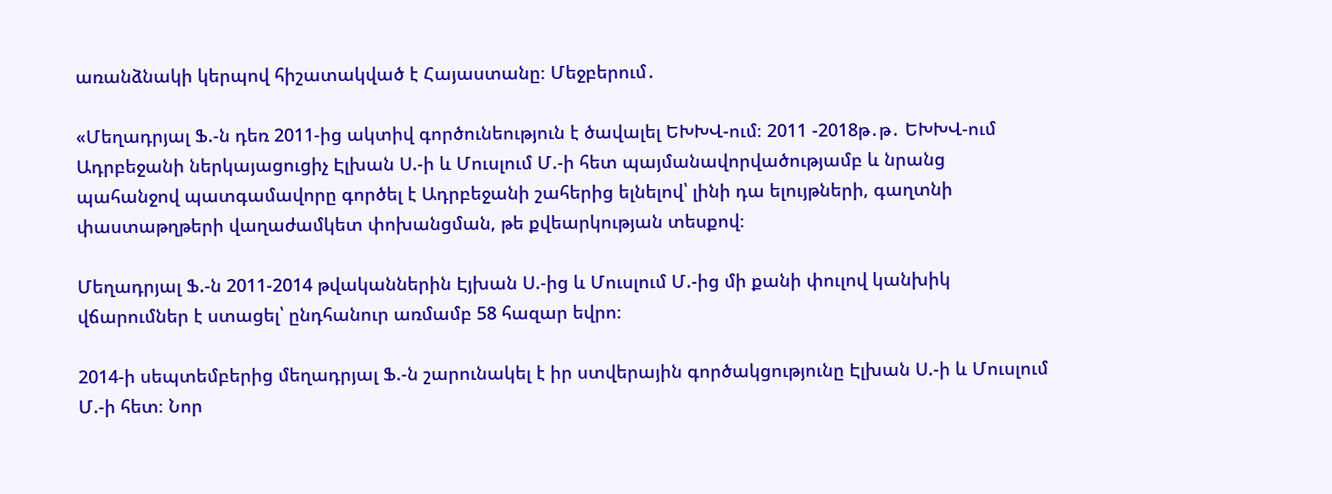առանձնակի կերպով հիշատակված է Հայաստանը։ Մեջբերում․

«Մեղադրյալ Ֆ.-ն դեռ 2011-ից ակտիվ գործունեություն է ծավալել ԵԽԽՎ-ում։ 2011 -2018թ․թ․ ԵԽԽՎ-ում Ադրբեջանի ներկայացուցիչ Էլխան Ս.-ի և Մուսլում Մ.-ի հետ պայմանավորվածությամբ և նրանց պահանջով պատգամավորը գործել է Ադրբեջանի շահերից ելնելով՝ լինի դա ելույթների, գաղտնի փաստաթղթերի վաղաժամկետ փոխանցման, թե քվեարկության տեսքով։

Մեղադրյալ Ֆ.-ն 2011-2014 թվականներին Էյխան Ս.-ից և Մուսլում Մ.-ից մի քանի փուլով կանխիկ վճարումներ է ստացել՝ ընդհանուր առմամբ 58 հազար եվրո։

2014-ի սեպտեմբերից մեղադրյալ Ֆ.-ն շարունակել է իր ստվերային գործակցությունը Էլխան Ս.-ի և Մուսլում Մ.-ի հետ։ Նոր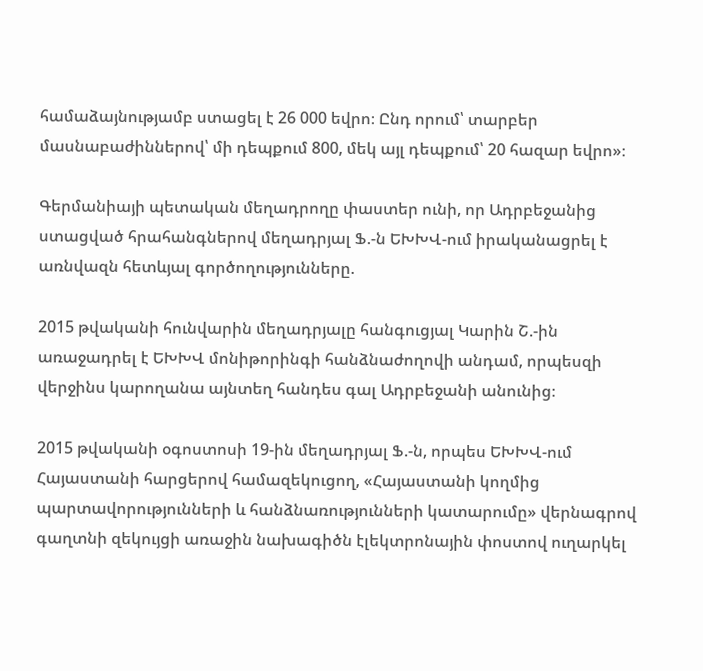համաձայնությամբ ստացել է 26 000 եվրո։ Ընդ որում՝ տարբեր մասնաբաժիններով՝ մի դեպքում 800, մեկ այլ դեպքում՝ 20 հազար եվրո»։

Գերմանիայի պետական մեղադրողը փաստեր ունի, որ Ադրբեջանից ստացված հրահանգներով մեղադրյալ Ֆ.-ն ԵԽԽՎ-ում իրականացրել է առնվազն հետևյալ գործողությունները.

2015 թվականի հունվարին մեղադրյալը հանգուցյալ Կարին Շ.-ին առաջադրել է ԵԽԽՎ մոնիթորինգի հանձնաժողովի անդամ, որպեսզի վերջինս կարողանա այնտեղ հանդես գալ Ադրբեջանի անունից։

2015 թվականի օգոստոսի 19-ին մեղադրյալ Ֆ.-ն, որպես ԵԽԽՎ-ում Հայաստանի հարցերով համազեկուցող, «Հայաստանի կողմից պարտավորությունների և հանձնառությունների կատարումը» վերնագրով գաղտնի զեկույցի առաջին նախագիծն էլեկտրոնային փոստով ուղարկել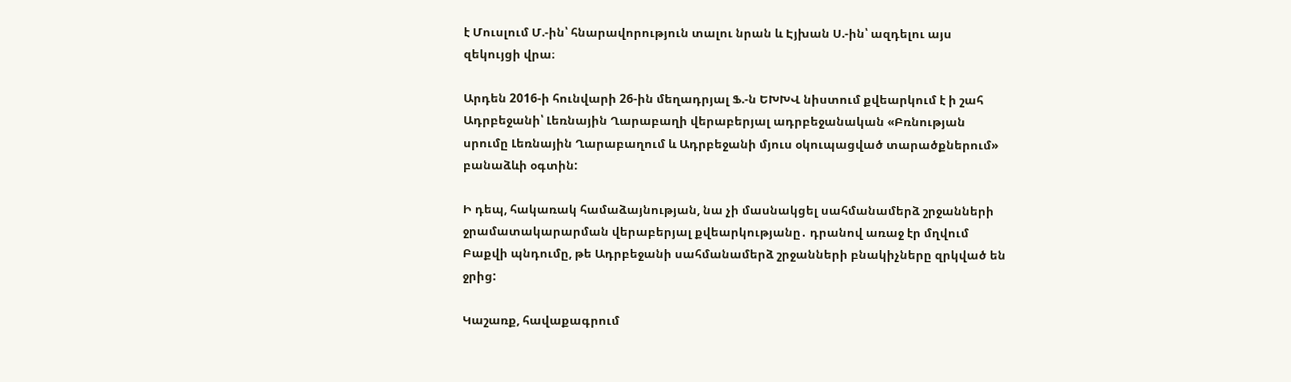է Մուսլում Մ.-ին՝ հնարավորություն տալու նրան և Էյխան Ս.-ին՝ ազդելու այս զեկույցի վրա։

Արդեն 2016-ի հունվարի 26-ին մեղադրյալ Ֆ.-ն ԵԽԽՎ նիստում քվեարկում է ի շահ Ադրբեջանի՝ Լեռնային Ղարաբաղի վերաբերյալ ադրբեջանական «Բռնության սրումը Լեռնային Ղարաբաղում և Ադրբեջանի մյուս օկուպացված տարածքներում» բանաձևի օգտին:

Ի դեպ, հակառակ համաձայնության, նա չի մասնակցել սահմանամերձ շրջանների ջրամատակարարման վերաբերյալ քվեարկությանը․ դրանով առաջ էր մղվում Բաքվի պնդումը, թե Ադրբեջանի սահմանամերձ շրջանների բնակիչները զրկված են ջրից:

Կաշառք, հավաքագրում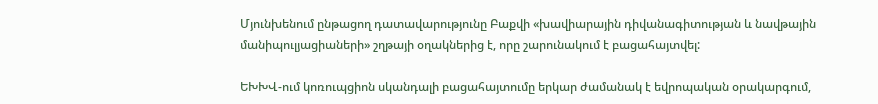Մյունխենում ընթացող դատավարությունը Բաքվի «խավիարային դիվանագիտության և նավթային մանիպուլյացիաների» շղթայի օղակներից է, որը շարունակում է բացահայտվել:

ԵԽԽՎ-ում կոռուպցիոն սկանդալի բացահայտումը երկար ժամանակ է եվրոպական օրակարգում,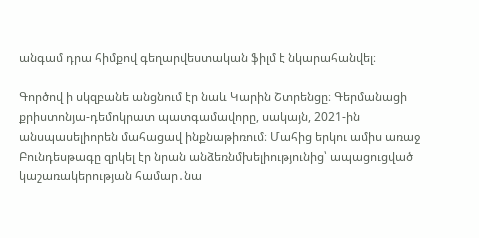անգամ դրա հիմքով գեղարվեստական ֆիլմ է նկարահանվել։

Գործով ի սկզբանե անցնում էր նաև Կարին Շտրենցը։ Գերմանացի քրիստոնյա-դեմոկրատ պատգամավորը, սակայն, 2021-ին անսպասելիորեն մահացավ ինքնաթիռում։ Մահից երկու ամիս առաջ Բունդեսթագը զրկել էր նրան անձեռնմխելիությունից՝ ապացուցված կաշառակերության համար․նա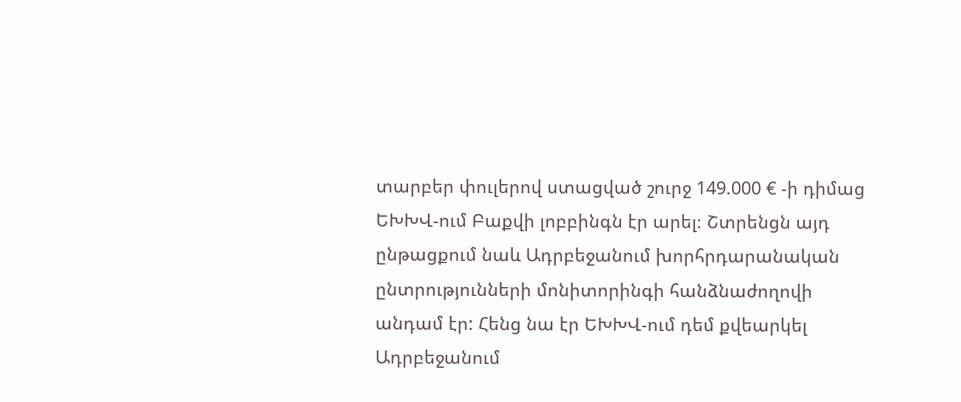տարբեր փուլերով ստացված շուրջ 149.000 € -ի դիմաց ԵԽԽՎ-ում Բաքվի լոբբինգն էր արել։ Շտրենցն այդ ընթացքում նաև Ադրբեջանում խորհրդարանական ընտրությունների մոնիտորինգի հանձնաժողովի անդամ էր: Հենց նա էր ԵԽԽՎ-ում դեմ քվեարկել Ադրբեջանում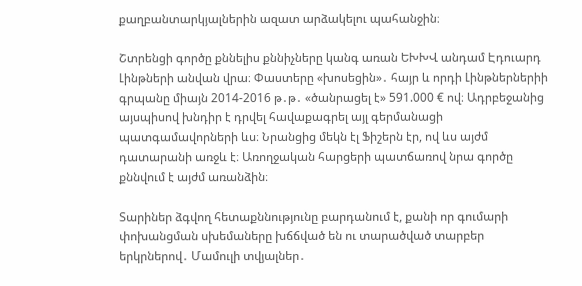քաղբանտարկյալներին ազատ արձակելու պահանջին։

Շտրենցի գործը քննելիս քննիչները կանգ առան ԵԽԽՎ անդամ Էդուարդ Լինթների անվան վրա։ Փաստերը «խոսեցին»․ հայր և որդի Լինթներներիի գրպանը միայն 2014-2016 թ․թ․ «ծանրացել է» 591.000 € ով։ Ադրբեջանից այսպիսով խնդիր է դրվել հավաքագրել այլ գերմանացի պատգամավորների ևս։ Նրանցից մեկն էլ Ֆիշերն էր, ով ևս այժմ դատարանի առջև է։ Առողջական հարցերի պատճառով նրա գործը քննվում է այժմ առանձին։

Տարիներ ձգվող հետաքննությունը բարդանում է, քանի որ գումարի փոխանցման սխեմաները խճճված են ու տարածված տարբեր երկրներով․ Մամուլի տվյալներ․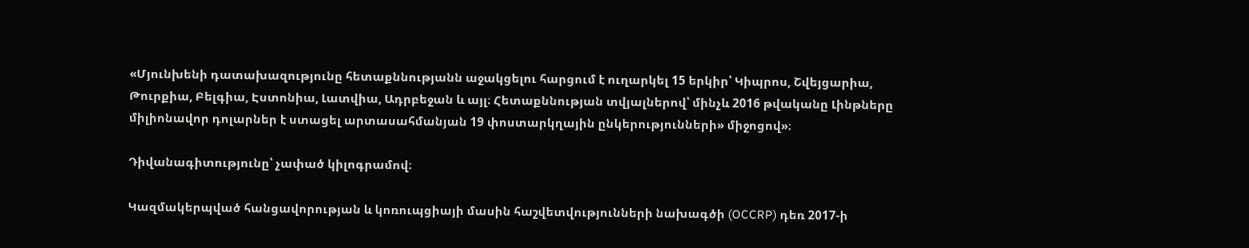«Մյունխենի դատախազությունը հետաքննությանն աջակցելու հարցում է ուղարկել 15 երկիր՝ Կիպրոս, Շվեյցարիա, Թուրքիա, Բելգիա, Էստոնիա, Լատվիա, Ադրբեջան և այլ։ Հետաքննության տվյալներով՝ մինչև 2016 թվականը Լինթները միլիոնավոր դոլարներ է ստացել արտասահմանյան 19 փոստարկղային ընկերությունների» միջոցով»։

Դիվանագիտությունը՝ չափած կիլոգրամով։

Կազմակերպված հանցավորության և կոռուպցիայի մասին հաշվետվությունների նախագծի (OCCRP) դեռ 2017-ի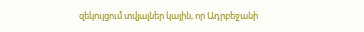զեկույցում տվյալներ կային, որ Ադրբեջանի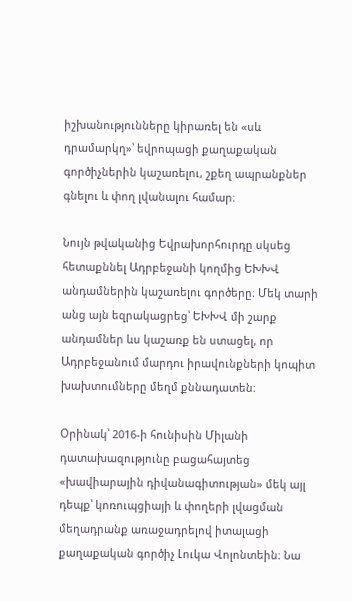իշխանությունները կիրառել են «սև դրամարկղ»՝ եվրոպացի քաղաքական գործիչներին կաշառելու, շքեղ ապրանքներ գնելու և փող լվանալու համար։

Նույն թվականից Եվրախորհուրդը սկսեց հետաքննել Ադրբեջանի կողմից ԵԽԽՎ անդամներին կաշառելու գործերը։ Մեկ տարի անց այն եզրակացրեց՝ ԵԽԽՎ մի շարք անդամներ ևս կաշառք են ստացել, որ Ադրբեջանում մարդու իրավունքների կոպիտ խախտումները մեղմ քննադատեն։

Օրինակ՝ 2016-ի հունիսին Միլանի դատախազությունը բացահայտեց «խավիարային դիվանագիտության» մեկ այլ դեպք՝ կոռուպցիայի և փողերի լվացման մեղադրանք առաջադրելով իտալացի քաղաքական գործիչ Լուկա Վոլոնտեին։ Նա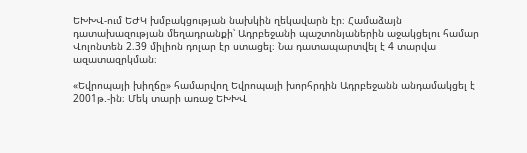ԵԽԽՎ-ում ԵԺԿ խմբակցության նախկին ղեկավարն էր։ Համաձայն դատախազության մեղադրանքի՝ Ադրբեջանի պաշտոնյաներին աջակցելու համար Վոլոնտեն 2.39 միլիոն դոլար էր ստացել։ Նա դատապարտվել է 4 տարվա ազատազրկման։

«Եվրոպայի խիղճը» համարվող Եվրոպայի խորհրդին Ադրբեջանն անդամակցել է 2001թ.-ին։ Մեկ տարի առաջ ԵԽԽՎ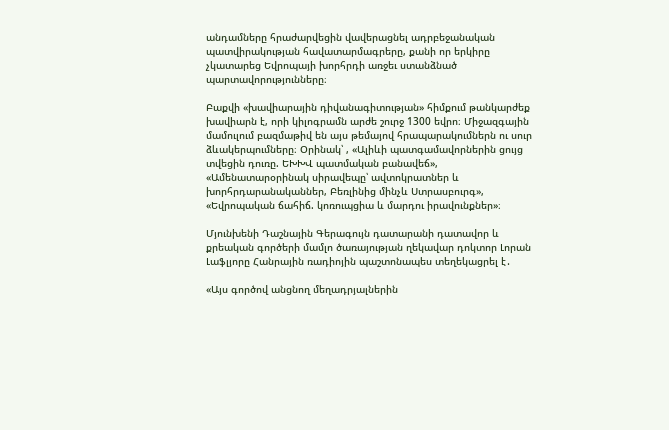անդամները հրաժարվեցին վավերացնել ադրբեջանական պատվիրակության հավատարմագրերը, քանի որ երկիրը չկատարեց Եվրոպայի խորհրդի առջեւ ստանձնած պարտավորությունները։

Բաքվի «խավիարային դիվանագիտության» հիմքում թանկարժեք խավիարն է, որի կիլոգրամն արժե շուրջ 1300 եվրո։ Միջազգային մամուլում բազմաթիվ են այս թեմայով հրապարակումներն ու սուր ձևակերպումները։ Օրինակ՝ , «Ալիևի պատգամավորներին ցույց տվեցին դուռը. ԵԽԽՎ պատմական բանավեճ», «Ամենատարօրինակ սիրավեպը՝ ավտոկրատներ և խորհրդարանականներ, Բեռլինից մինչև Ստրասբուրգ», «Եվրոպական ճահիճ. կոռուպցիա և մարդու իրավունքներ»։

Մյունխենի Դաշնային Գերագույն դատարանի դատավոր և քրեական գործերի մամլո ծառայության ղեկավար դոկտոր Լորան Լաֆլյորը Հանրային ռադիոյին պաշտոնապես տեղեկացրել է․

«Այս գործով անցնող մեղադրյալներին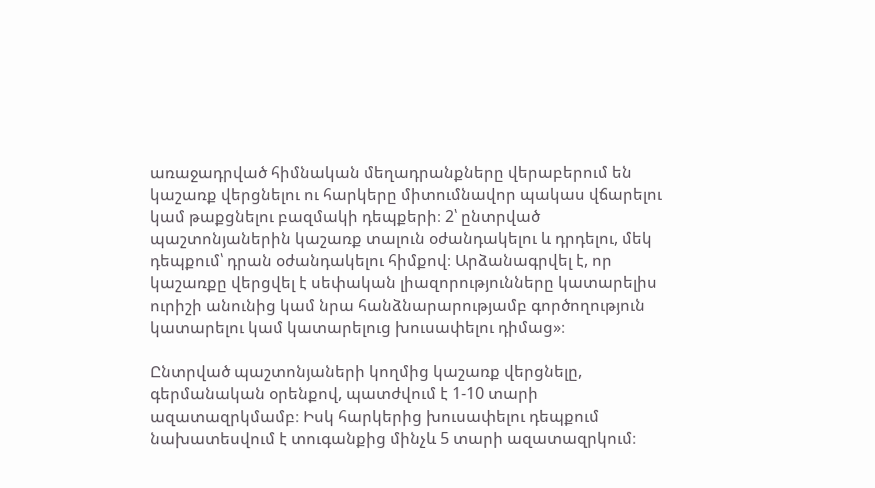առաջադրված հիմնական մեղադրանքները վերաբերում են կաշառք վերցնելու ու հարկերը միտումնավոր պակաս վճարելու կամ թաքցնելու բազմակի դեպքերի։ 2՝ ընտրված պաշտոնյաներին կաշառք տալուն օժանդակելու և դրդելու, մեկ դեպքում՝ դրան օժանդակելու հիմքով։ Արձանագրվել է, որ կաշառքը վերցվել է սեփական լիազորությունները կատարելիս ուրիշի անունից կամ նրա հանձնարարությամբ գործողություն կատարելու կամ կատարելուց խուսափելու դիմաց»։

Ընտրված պաշտոնյաների կողմից կաշառք վերցնելը, գերմանական օրենքով, պատժվում է 1-10 տարի ազատազրկմամբ։ Իսկ հարկերից խուսափելու դեպքում նախատեսվում է տուգանքից մինչև 5 տարի ազատազրկում։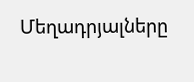Մեղադրյալները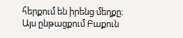հերքում են իրենց մեղքը։
Այս ընթացքում Բաքուն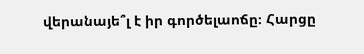վերանայե՞լ է իր գործելաոճը։ Հարցը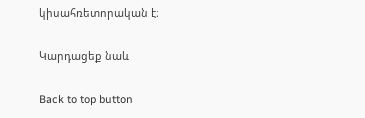կիսահռետորական է։

Կարդացեք նաև

Back to top button